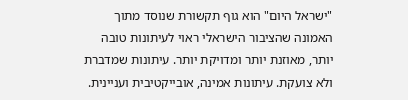"ישראל היום" הוא גוף תקשורת שנוסד מתוך האמונה שהציבור הישראלי ראוי לעיתונות טובה יותר, מאוזנת יותר ומדויקת יותר. עיתונות שמדברת ולא צועקת. עיתונות אמינה, אובייקטיבית ועניינית.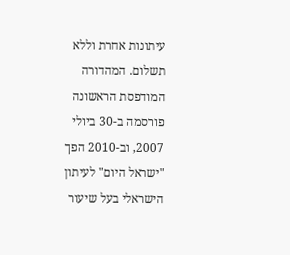עיתונות אחרת וללא תשלום. המהדורה המודפסת הראשונה פורסמה ב-30 ביולי 2007, וב-2010 הפך "ישראל היום" לעיתון הישראלי בעל שיעור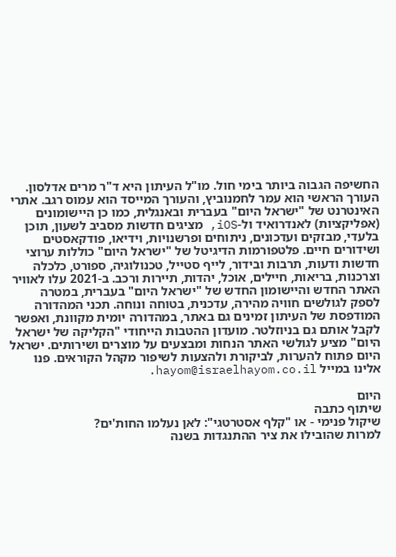החשיפה הגבוה ביותר בימי חול. מו"ל העיתון היא ד"ר מרים אדלסון. העורך הראשי הוא עמר לחמנוביץ, והעורך המייסד הוא עמוס רגב. אתרי האינטרנט של "ישראל היום" בעברית ובאנגלית, כמו כן היישומונים (אפליקציות) לאנדרואיד ול-iOS, מציגים חדשות מסביב לשעון, תוכן בלעדי, מבזקים ועדכונים, ניתוחים ופרשנויות, וידיאו, פודקאסטים ושידורים חיים. פלטפורמות הדיגיטל של "ישראל היום" כוללות ערוצי חדשות ודעות, תרבות ובידור, לייף סטייל, טכנולוגיה, ספורט, כלכלה וצרכנות, בריאות, חיילים, אוכל, יהדות, תיירות ורכב. ב-2021 עלו לאוויר האתר החדש והיישומון החדש של "ישראל היום" בעברית, במטרה לספק לגולשים חוויה מהירה, עדכנית, בטוחה ונוחה. תכני המהדורה המודפסת של העיתון זמינים גם באתר, במהדורה יומית מקוונת, ואפשר לקבל אותם גם בניוזלטר. מועדון ההטבות הייחודי "הקליקה של ישראל היום" מציע לגולשי האתר הנחות ומבצעים על מוצרים ושירותים. ישראל היום פתוח להערות, לביקורת ולהצעות לשיפור מקהל הקוראים. פנו אלינו במייל hayom@israelhayom.co.il.

היום
שיתוף כתבה
שיקול פנימי - או "קלף אסטרטגי": לאן נעלמו החות'ים?
למרות שהובילו את ציר ההתנגדות בשנה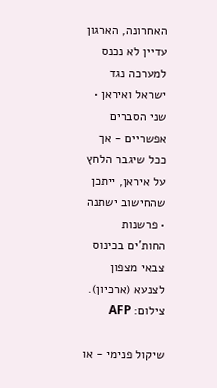האחרונה, הארגון עדיין לא נכנס למערכה נגד ישראל ואיראן • שני הסברים אפשריים - אך ככל שיגבר הלחץ על איראן, ייתכן שהחישוב ישתנה • פרשנות
החות'ים בכינוס צבאי מצפון לצנעא (ארכיון). צילום: AFP

שיקול פנימי - או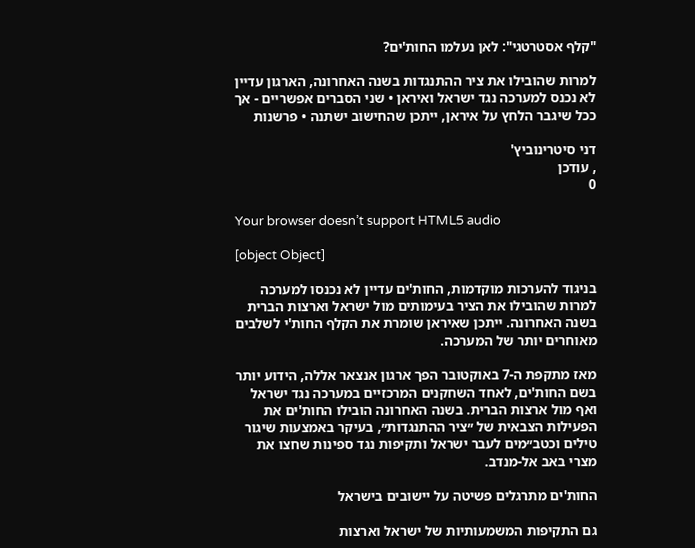"קלף אסטרטגי": לאן נעלמו החות'ים?

למרות שהובילו את ציר ההתנגדות בשנה האחרונה, הארגון עדיין לא נכנס למערכה נגד ישראל ואיראן • שני הסברים אפשריים - אך ככל שיגבר הלחץ על איראן, ייתכן שהחישוב ישתנה • פרשנות

דני סיטרינוביץ'
, עודכן
0

Your browser doesn’t support HTML5 audio

[object Object]

בניגוד להערכות מוקדמות, החות'ים עדיין לא נכנסו למערכה למרות שהובילו את הציר בעימותים מול ישראל וארצות הברית בשנה האחרונה. ייתכן שאיראן שומרת את הקלף החות'י לשלבים מאוחרים יותר של המערכה.

מאז מתקפת ה-7 באוקטובר הפך ארגון אנצאר אללה, הידוע יותר בשם החות'ים, לאחד השחקנים המרכזיים במערכה נגד ישראל ואף מול ארצות הברית. בשנה האחרונה הובילו החות'ים את הפעילות הצבאית של ״ציר ההתנגדות״, בעיקר באמצעות שיגור טילים וכטב״מים לעבר ישראל ותקיפות נגד ספינות שחצו את מצרי באב אל-מנדב.

החות'ים מתרגלים פשיטה על יישובים בישראל

גם התקיפות המשמעותיות של ישראל וארצות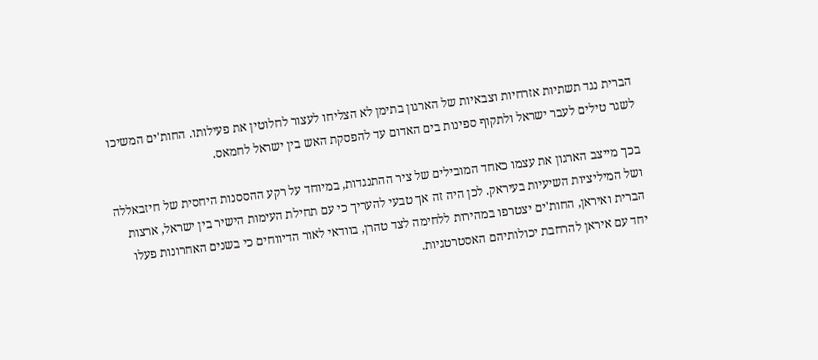הברית נגד תשתיות אזרחיות וצבאיות של הארגון בתימן לא הצליחו לעצור לחלוטין את פעילותו. החות'ים המשיכו לשגר טילים לעבר ישראל ולתקוף ספינות בים האדום עד להפסקת האש בין ישראל לחמאס.

בכך מייצב הארגון את עצמו כאחד המובילים של ציר ההתנגדות, במיוחד על רקע ההססנות היחסית של חיזבאללה ושל המיליציות השיעיות בעיראק. לכן היה זה אך טבעי להעריך כי עם תחילת העימות הישיר בין ישראל, ארצות הברית ואיראן, החות'ים יצטרפו במהירות ללחימה לצד טהרן, בוודאי לאור הדיווחים כי בשנים האחרונות פעלו יחד עם איראן להרחבת יכולותיהם האסטרטגיות.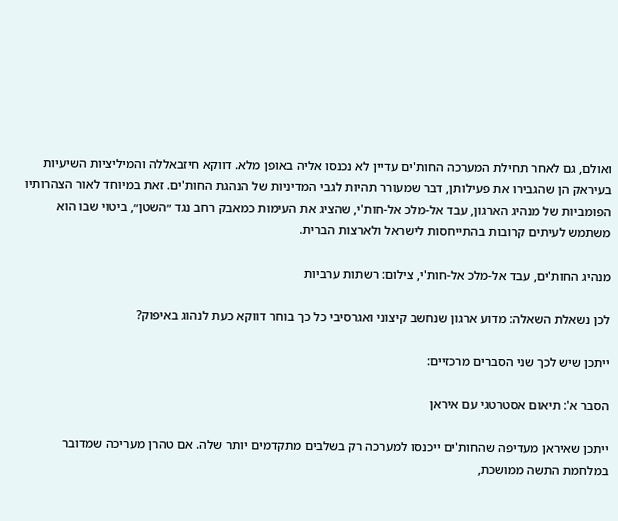ואולם, גם לאחר תחילת המערכה החות'ים עדיין לא נכנסו אליה באופן מלא. דווקא חיזבאללה והמיליציות השיעיות בעיראק הן שהגבירו את פעילותן, דבר שמעורר תהיות לגבי המדיניות של הנהגת החות'ים. זאת במיוחד לאור הצהרותיו הפומביות של מנהיג הארגון, עבד אל-מלכ אל-חות'י, שהציג את העימות כמאבק רחב נגד ״השטן״, ביטוי שבו הוא משתמש לעיתים קרובות בהתייחסות לישראל ולארצות הברית.

מנהיג החות'ים, עבד אל-מלכ אל-חות'י, צילום: רשתות ערביות

לכן נשאלת השאלה: מדוע ארגון שנחשב קיצוני ואגרסיבי כל כך בוחר דווקא כעת לנהוג באיפוק?

ייתכן שיש לכך שני הסברים מרכזיים:

הסבר א': תיאום אסטרטגי עם איראן

ייתכן שאיראן מעדיפה שהחות'ים ייכנסו למערכה רק בשלבים מתקדמים יותר שלה. אם טהרן מעריכה שמדובר במלחמת התשה ממושכת,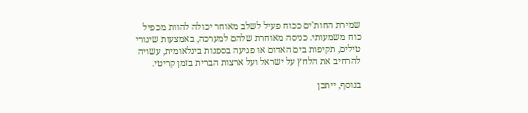שמירת החות'ים ככוח פעיל לשלב מאוחר יכולה להוות מכפיל כוח משמעותי. כניסה מאוחרת שלהם למערכה, באמצעות שיגורי טילים, תקיפות בים האדום או פגיעה בספנות בינלאומית, עשויה להרחיב את הלחץ על ישראל ועל ארצות הברית בזמן קריטי.

בנוסף, ייתכן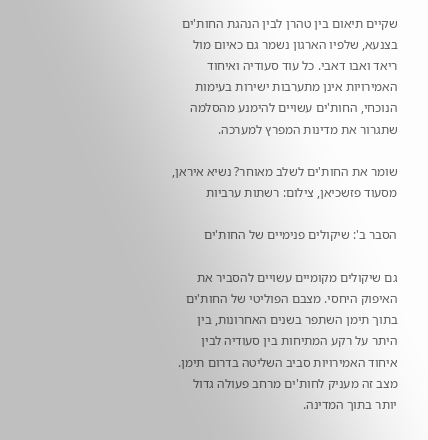שקיים תיאום בין טהרן לבין הנהגת החות'ים בצנעא, שלפיו הארגון נשמר גם כאיום מול ריאד ואבו דאבי. כל עוד סעודיה ואיחוד האמירויות אינן מתערבות ישירות בעימות הנוכחי, החות'ים עשויים להימנע מהסלמה שתגרור את מדינות המפרץ למערכה.

שומר את החות'ים לשלב מאוחר? נשיא איראן, מסעוד פזשכיאן, צילום: רשתות ערביות

הסבר ב': שיקולים פנימיים של החות'ים

גם שיקולים מקומיים עשויים להסביר את האיפוק היחסי. מצבם הפוליטי של החות'ים בתוך תימן השתפר בשנים האחרונות, בין היתר על רקע המתיחות בין סעודיה לבין איחוד האמירויות סביב השליטה בדרום תימן. מצב זה מעניק לחות'ים מרחב פעולה גדול יותר בתוך המדינה.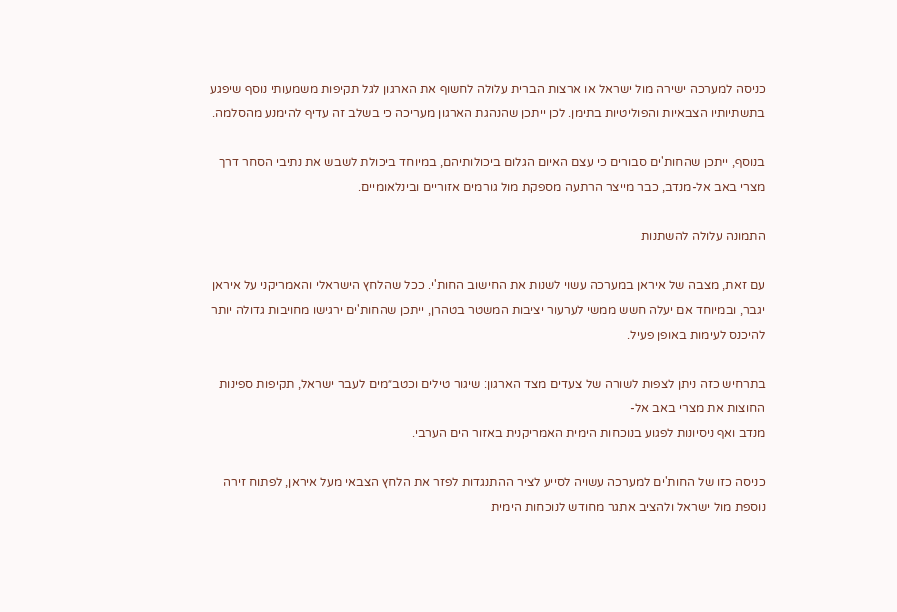כניסה למערכה ישירה מול ישראל או ארצות הברית עלולה לחשוף את הארגון לגל תקיפות משמעותי נוסף שיפגע בתשתיותיו הצבאיות והפוליטיות בתימן. לכן ייתכן שהנהגת הארגון מעריכה כי בשלב זה עדיף להימנע מהסלמה.

בנוסף, ייתכן שהחות'ים סבורים כי עצם האיום הגלום ביכולותיהם, במיוחד ביכולת לשבש את נתיבי הסחר דרך מצרי באב אל-מנדב, כבר מייצר הרתעה מספקת מול גורמים אזוריים ובינלאומיים.

התמונה עלולה להשתנות

עם זאת, מצבה של איראן במערכה עשוי לשנות את החישוב החות'י. ככל שהלחץ הישראלי והאמריקני על איראן יגבר, ובמיוחד אם יעלה חשש ממשי לערעור יציבות המשטר בטהרן, ייתכן שהחות'ים ירגישו מחויבות גדולה יותר להיכנס לעימות באופן פעיל.

בתרחיש כזה ניתן לצפות לשורה של צעדים מצד הארגון: שיגור טילים וכטב״מים לעבר ישראל, תקיפות ספינות החוצות את מצרי באב אל-
מנדב ואף ניסיונות לפגוע בנוכחות הימית האמריקנית באזור הים הערבי.

כניסה כזו של החות'ים למערכה עשויה לסייע לציר ההתנגדות לפזר את הלחץ הצבאי מעל איראן, לפתוח זירה נוספת מול ישראל ולהציב אתגר מחודש לנוכחות הימית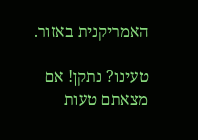האמריקנית באזור.

טעינו? נתקן! אם מצאתם טעות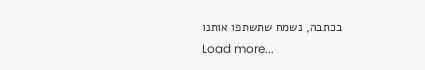בכתבה, נשמח שתשתפו אותנו
Load more...